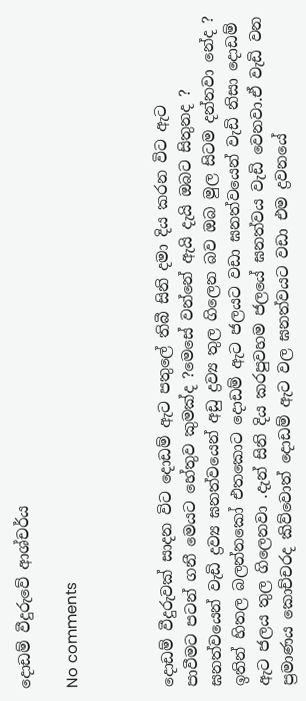දොඩම් වීදුරුවේ ආශ්චර්ය

No comments



දොඩම් වීදුරුවක් සාදන විට දොඩම් ඇට පතුලේ තිබී සිනි දමා දිය කරන විට ඇට
පාවීමට පටන් ගනී මෙයට හේතුව කුමක්ද ?මෙසේ වන්නේ ඇයි දැයි ඔබට සිතුනද ? ඝනත්වයෙන් වැඩි ද්‍රව්‍ය ඝනත්වයෙන් අඩු ද්‍රව්‍ය තුල ගිලෙන බව ඔබ මුල සිටම දන්නවා නේද ? ඉතින් හිතල බලන්නකෝ එතකොට දොඩම් ඇට ජලයට වඩා ඝනත්වයෙන් වැඩි නිසා දොඩම් ඇට ජලය තුල ගිලෙනවා .දැන් සිනි දිය කරපුවහම ජලයේ ඝනත්වය වැඩි වෙනවා.ඒ වැඩි වන ප්‍රමාණය කොච්චරද කිව්වොත් දොඩම් ඇට වල ඝනත්වයට වඩා එම ද්‍රවනයේ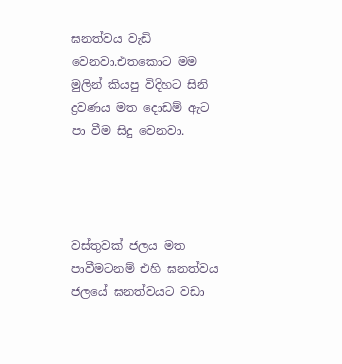ඝනත්වය වැඩි වෙනවා.එතකොට මම මුලින් කියපු විදිහට සිනි ද්‍රවණය මත දොඩම් ඇට පා වීම සිදු වෙනවා.




වස්තුවක් ජලය මත පාවීමටනම් එහි ඝනත්වය ජලයේ ඝනත්වයට වඩා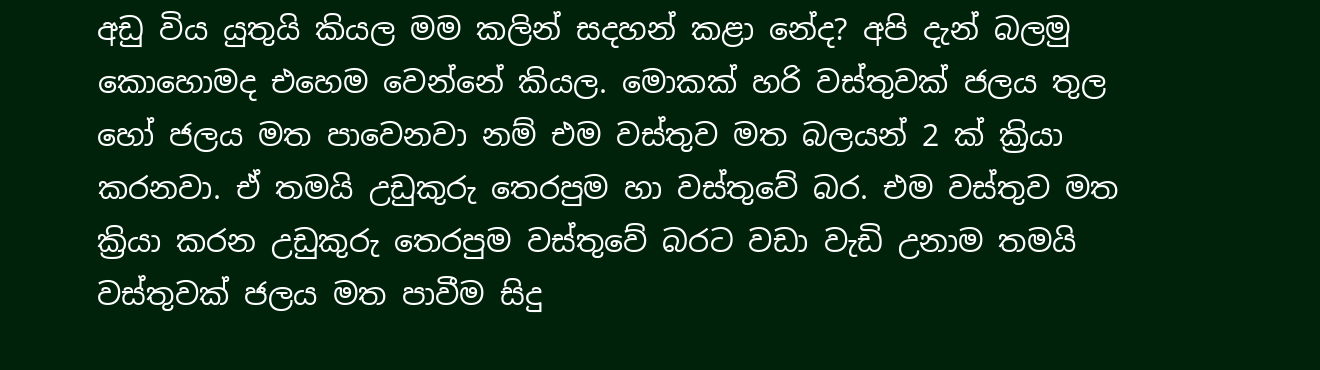අඩු විය යුතුයි කියල මම කලින් සදහන් කළා නේද? අපි දැන් බලමු කොහොමද එහෙම වෙන්නේ කියල. මොකක් හරි වස්තුවක් ජලය තුල හෝ ජලය මත පාවෙනවා නම් එම වස්තුව මත බලයන් 2 ක් ක්‍රියා කරනවා. ඒ තමයි උඩුකුරු තෙරපුම හා වස්තුවේ බර. එම වස්තුව මත ක්‍රියා කරන උඩුකුරු තෙරපුම වස්තුවේ බරට වඩා වැඩි උනාම තමයි වස්තුවක් ජලය මත පාවීම සිදු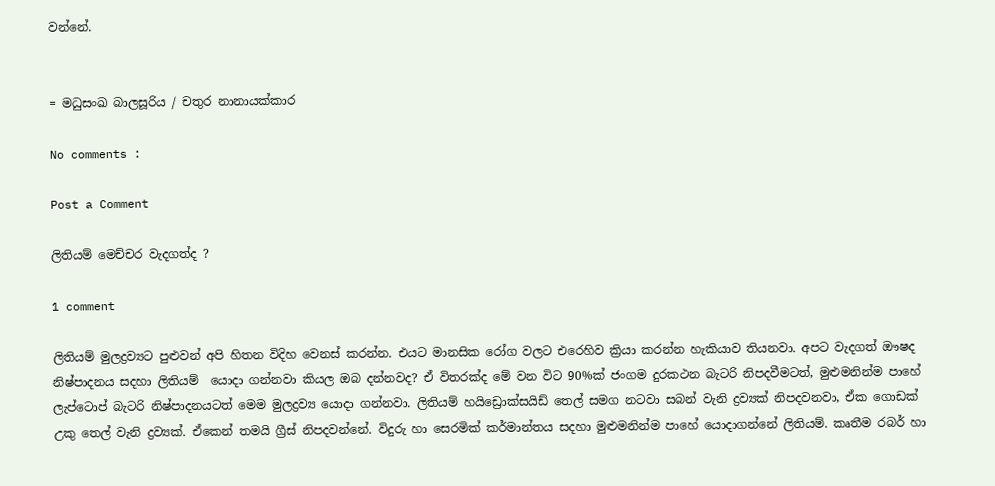වන්නේ.


= මධුසංඛ බාලසූරිය / චතුර නානායක්කාර

No comments :

Post a Comment

ලිතියම් මෙච්චර වැදගත්ද ?

1 comment

ලිතියම් මුලද්‍රව්‍යට පුළුවන් අපි හිතන විදිහ වෙනස් කරන්න. එයට මානසික රෝග වලට එරෙහිව ක්‍රියා කරන්න හැකියාව තියනවා. අපට වැදගත් ඖෂද නිෂ්පාදනය සදහා ලිතියම්  යොදා ගන්නවා කියල ඔබ දන්නවද? ඒ විතරක්ද මේ වන විට 90%ක් ජංගම දුරකථන බැටරි නිපදවීමටත්, මුළුමනින්ම පාහේ ලැප්ටොප් බැටරි නිෂ්පාදනයටත් මෙම මුලද්‍රව්‍ය යොදා ගන්නවා. ලිතියම් හයිඩ්‍රොක්සයිඩ් තෙල් සමග නටවා සබන් වැනි ද්‍රව්‍යක් නිපදවනවා, ඒක ගොඩක් උකු තෙල් වැනි ද්‍රව්‍යක්. ඒකෙන් තමයි ග්‍රීස් නිපදවන්නේ. විදුරු හා සෙරමික් කර්මාන්තය සදහා මුළුමනින්ම පාහේ යොදාගන්නේ ලිතියම්. කෘතීම රබර් හා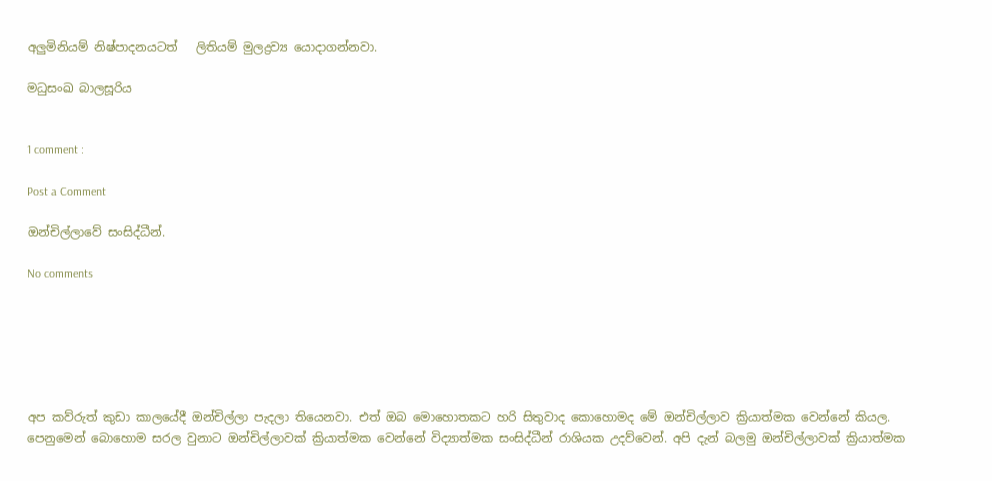අලුමිනියම් නිෂ්පාදනයටත්   ලිතියම් මුලද්‍රව්‍ය යොදාගන්නවා.

මධුසංඛ බාලසූරිය


1 comment :

Post a Comment

ඔන්චිල්ලාවේ සංසිද්ධීන්.

No comments






අප කව්රුත් කුඩා කාලයේදී ඔන්චිල්ලා පැදලා තියෙනවා. එත් ඔබ මොහොතකට හරි සිතුවාද කොහොමද මේ ඔන්චිල්ලාව ක්‍රියාත්මක වෙන්නේ කියල. පෙනුමෙන් බොහොම සරල වුනාට ඔන්චිල්ලාවක් ක්‍රියාත්මක වෙන්නේ විද්‍යාත්මක සංසිද්ධීන් රාශියක උදව්වෙන්. අපි දැන් බලමු ඔන්චිල්ලාවක් ක්‍රියාත්මක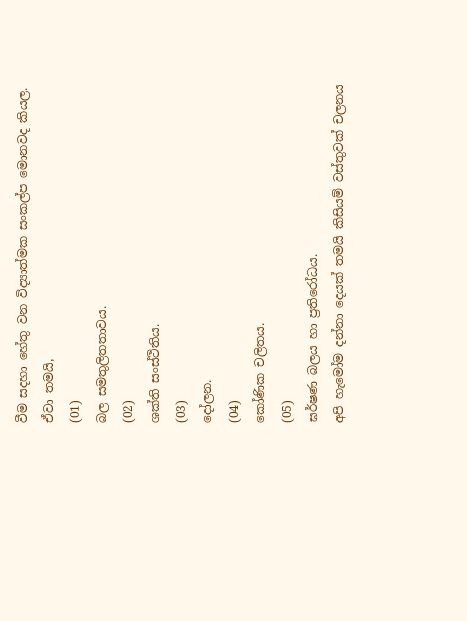වීම සදහා හේතු වන විද්‍යාත්මක සංකල්ප මොනවද කියල. ඒවා තමයි,
(01)
බල සමතුලිතතාවය.
(02)
ශක්ති සංස්ථිතිය.
(03)
දෝලන.
(04)
කෝණික චලිතය.
(05)
ඝර්ෂණ බලය හා ප්‍රතිරෝධය.
අපි හැමෝම දන්නා දෙයක් තමයි කිසියම් වස්තුවක් චලනය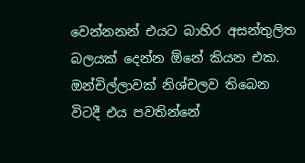වෙන්නනන් එයට බාහිර අසන්තුලිත බලයක් දෙන්න ඕනේ කියන එක.
ඔන්චිල්ලාවක් නිශ්චලව තිබෙන විටදී එය පවතින්නේ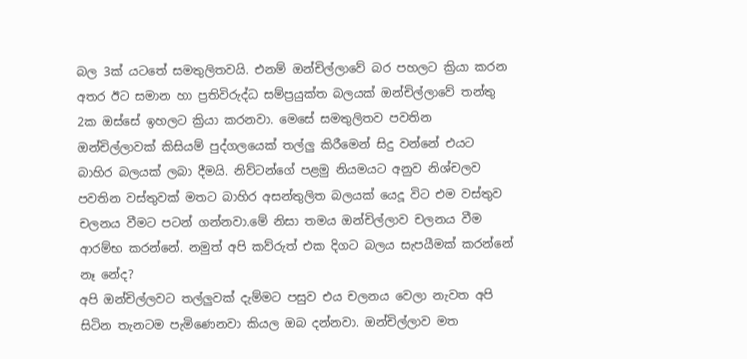බල 3ක් යටතේ සමතුලිතවයි. එනම් ඔන්චිල්ලාවේ බර පහලට ක්‍රියා කරන අතර ඊට සමාන හා ප්‍රතිවිරුද්ධ සම්ප්‍රයුක්ත බලයක් ඔන්චිල්ලාවේ තන්තු 2ක ඔස්සේ ඉහලට ක්‍රියා කරනවා. මෙසේ සමතුලිතව පවතින ඔන්චිල්ලාවක් කිසියම් පුද්ගලයෙක් තල්ලු කිරීමෙන් සිදු වන්නේ එයට බාහිර බලයක් ලබා දීමයි. නිව්ටන්ගේ පළමු නියමයට අනුව නිශ්චලව පවතින වස්තුවක් මතට බාහිර අසන්තුලිත බලයක් යෙදූ විට එම වස්තුව චලනය වීමට පටන් ගන්නවා.මේ නිසා තමය ඔන්චිල්ලාව චලනය වීම ආරම්භ කරන්නේ. නමුත් අපි කව්රුත් එක දිගට බලය සැපයීමක් කරන්නේ නෑ නේද?
අපි ඔන්චිල්ලවට තල්ලුවක් දැම්මට පසුව එය චලනය වෙලා නැවත අපි සිටින තැනටම පැමිණෙනවා කියල ඔබ දන්නවා. ඔන්චිල්ලාව මත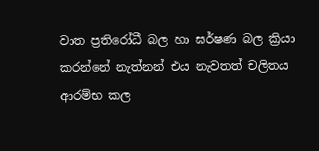වාත ප්‍රතිරෝධී බල හා ඝර්ෂණ බල ක්‍රියා කරන්නේ නැත්නන් එය නැවතත් චලිතය ආරම්භ කල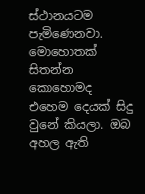ස්ථානයටම පැමිණෙනවා. මොහොතක් සිතන්න කොහොමද එහෙම දෙයක් සිදු වුනේ කියලා. ඔබ අහල ඇති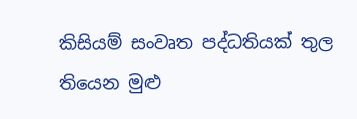කිසියම් සංවෘත පද්ධතියක් තුල තියෙන මුළු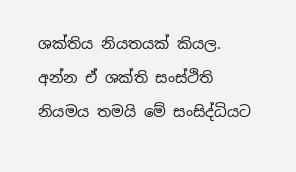ශක්තිය නියතයක් කියල. අන්න ඒ ශක්ති සංස්ථිති නියමය තමයි මේ සංසිද්ධියට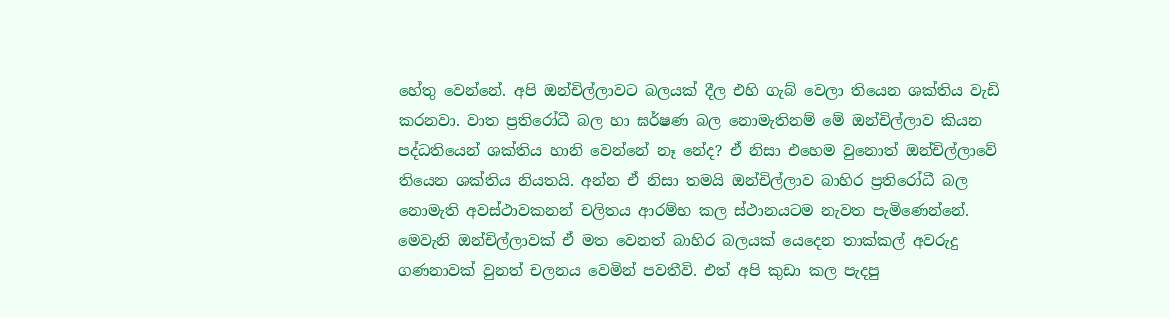හේතු වෙන්නේ. අපි ඔන්චිල්ලාවට බලයක් දීල එහි ගැබ් වෙලා තියෙන ශක්තිය වැඩි කරනවා. වාත ප්‍රතිරෝධී බල හා ඝර්ෂණ බල නොමැතිනම් මේ ඔන්චිල්ලාව කියන පද්ධතියෙන් ශක්තිය හානි වෙන්නේ නෑ නේද? ඒ නිසා එහෙම වුනොත් ඔන්චිල්ලාවේ තියෙන ශක්තිය නියතයි. අන්න ඒ නිසා තමයි ඔන්චිල්ලාව බාහිර ප්‍රතිරෝධී බල නොමැති අවස්ථාවකනන් චලිතය ආරම්භ කල ස්ථානයටම නැවත පැමිණෙන්නේ. මෙවැනි ඔන්චිල්ලාවක් ඒ මත වෙනත් බාහිර බලයක් යෙදෙන තාක්කල් අවරුදු ගණනාවක් වුනත් චලනය වෙමින් පවතීවි. එත් අපි කුඩා කල පැදපු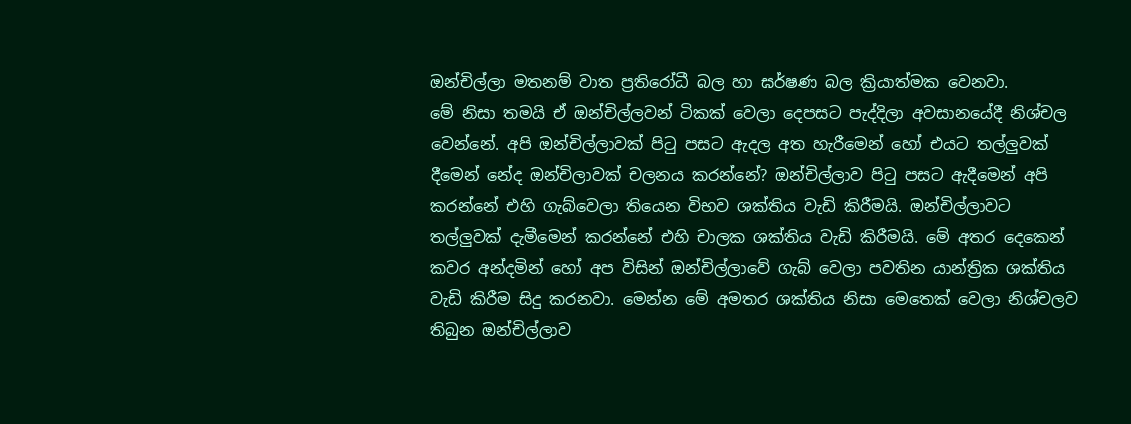ඔන්චිල්ලා මතනම් වාත ප්‍රතිරෝධී බල හා ඝර්ෂණ බල ක්‍රියාත්මක වෙනවා.
මේ නිසා තමයි ඒ ඔන්චිල්ලවන් ටිකක් වෙලා දෙපසට පැද්දිලා අවසානයේදී නිශ්චල වෙන්නේ. අපි ඔන්චිල්ලාවක් පිටු පසට ඇදල අත හැරීමෙන් හෝ එයට තල්ලුවක් දීමෙන් නේද ඔන්චිලාවක් චලනය කරන්නේ? ඔන්චිල්ලාව පිටු පසට ඇදීමෙන් අපි කරන්නේ එහි ගැබ්වෙලා තියෙන විභව ශක්තිය වැඩි කිරීමයි. ඔන්චිල්ලාවට තල්ලුවක් දැමීමෙන් කරන්නේ එහි චාලක ශක්තිය වැඩි කිරීමයි. මේ අතර දෙකෙන් කවර අන්දමින් හෝ අප විසින් ඔන්චිල්ලාවේ ගැබ් වෙලා පවතින යාන්ත්‍රික ශක්තිය වැඩි කිරීම සිදු කරනවා. මෙන්න මේ අමතර ශක්තිය නිසා මෙතෙක් වෙලා නිශ්චලව තිබුන ඔන්චිල්ලාව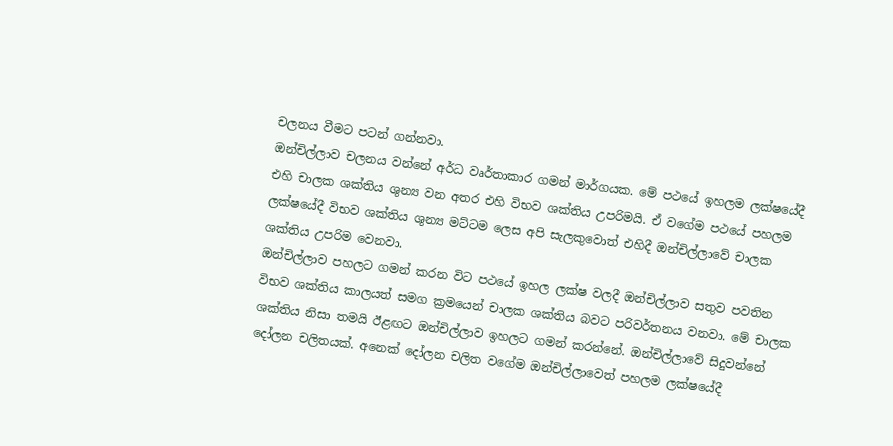චලනය වීමට පටන් ගන්නවා.
ඔන්චිල්ලාව චලනය වන්නේ අර්ධ වෘර්තාකාර ගමන් මාර්ගයක. මේ පථයේ ඉහලම ලක්ෂයේදී එහි චාලක ශක්තිය ශුන්‍ය වන අතර එහි විභව ශක්තිය උපරිමයි. ඒ වගේම පථයේ පහලම ලක්ෂයේදී විභව ශක්තිය ශුන්‍ය මට්ටම ලෙස අපි සැලකුවොත් එහිදී ඔන්චිල්ලාවේ චාලක ශක්තිය උපරිම වෙනවා.
ඔන්චිල්ලාව පහලට ගමන් කරන විට පථයේ ඉහල ලක්ෂ වලදී ඔන්චිල්ලාව සතුව පවතින විභව ශක්තිය කාලයත් සමග ක්‍රමයෙන් චාලක ශක්තිය බවට පරිවර්තනය වනවා. මේ චාලක ශක්තිය නිසා තමයි ඊළඟට ඔන්චිල්ලාව ඉහලට ගමන් කරන්නේ. ඔන්චිල්ලාවේ සිදුවන්නේ දෝලන චලිතයක්. අනෙක් දෝලන චලිත වගේම ඔන්චිල්ලාවෙත් පහලම ලක්ෂයේදී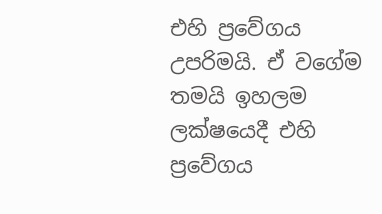එහි ප්‍රවේගය උපරිමයි. ඒ වගේම තමයි ඉහලම ලක්ෂයෙදී එහි ප්‍රවේගය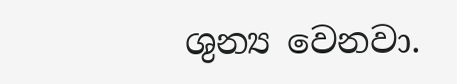ශුන්‍ය වෙනවා.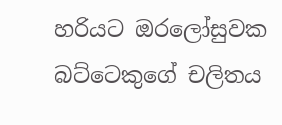හරියට ඔරලෝසුවක බට්ටෙකුගේ චලිතය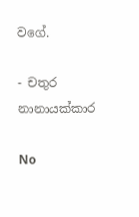වගේ.

- චතුර නානායක්කාර

No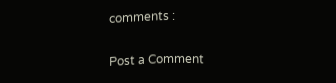comments :

Post a Comment